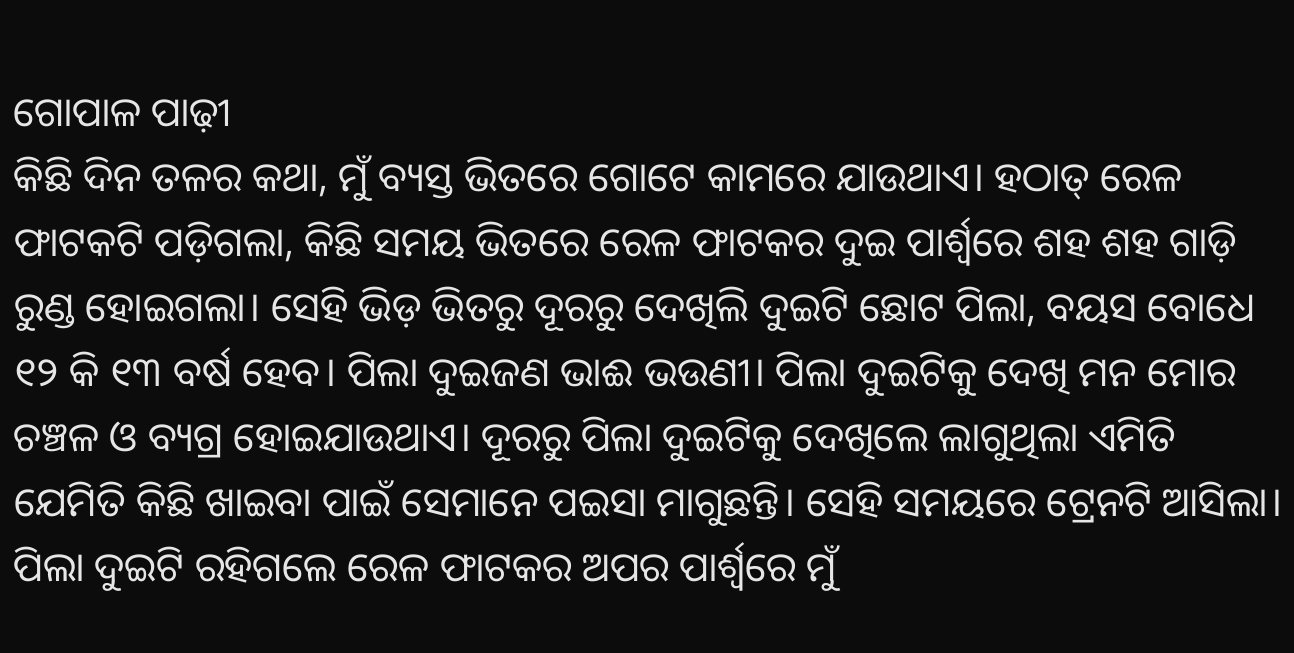ଗୋପାଳ ପାଢ଼ୀ
କିଛି ଦିନ ତଳର କଥା, ମୁଁ ବ୍ୟସ୍ତ ଭିତରେ ଗୋଟେ କାମରେ ଯାଉଥାଏ। ହଠାତ୍ ରେଳ ଫାଟକଟି ପଡ଼ିଗଲା, କିଛି ସମୟ ଭିତରେ ରେଳ ଫାଟକର ଦୁଇ ପାର୍ଶ୍ଵରେ ଶହ ଶହ ଗାଡ଼ି ରୁଣ୍ଡ ହୋଇଗଲା। ସେହି ଭିଡ଼ ଭିତରୁ ଦୂରରୁ ଦେଖିଲି ଦୁଇଟି ଛୋଟ ପିଲା, ବୟସ ବୋଧେ ୧୨ କି ୧୩ ବର୍ଷ ହେବ। ପିଲା ଦୁଇଜଣ ଭାଈ ଭଉଣୀ। ପିଲା ଦୁଇଟିକୁ ଦେଖି ମନ ମୋର ଚଞ୍ଚଳ ଓ ବ୍ୟଗ୍ର ହୋଇଯାଉଥାଏ। ଦୂରରୁ ପିଲା ଦୁଇଟିକୁ ଦେଖିଲେ ଲାଗୁଥିଲା ଏମିତି ଯେମିତି କିଛି ଖାଇବା ପାଇଁ ସେମାନେ ପଇସା ମାଗୁଛନ୍ତି। ସେହି ସମୟରେ ଟ୍ରେନଟି ଆସିଲା। ପିଲା ଦୁଇଟି ରହିଗଲେ ରେଳ ଫାଟକର ଅପର ପାର୍ଶ୍ଵରେ ମୁଁ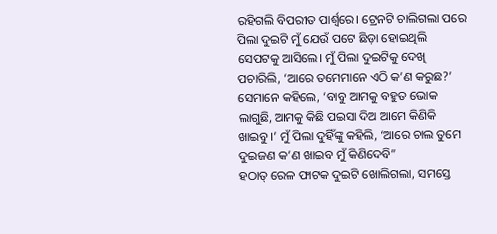ରହିଗଲି ବିପରୀତ ପାର୍ଶ୍ଵରେ। ଟ୍ରେନଟି ଚାଲିଗଲା ପରେ ପିଲା ଦୁଇଟି ମୁଁ ଯେଉଁ ପଟେ ଛିଡ଼ା ହୋଇଥିଲି ସେପଟକୁ ଆସିଲେ। ମୁଁ ପିଲା ଦୁଇଟିକୁ ଦେଖି ପଚାରିଲି, ‘ଆରେ ତମେମାନେ ଏଠି କ’ଣ କରୁଛ?’ ସେମାନେ କହିଲେ, ‘ବାବୁ ଆମକୁ ବହୁତ ଭୋକ ଲାଗୁଛି, ଆମକୁ କିଛି ପଇସା ଦିଅ ଆମେ କିଣିକି ଖାଇବୁ।’ ମୁଁ ପିଲା ଦୁହିଁଙ୍କୁ କହିଲି, ‘ଆରେ ଚାଲ ତୁମେ ଦୁଇଜଣ କ’ଣ ଖାଇବ ମୁଁ କିଣିଦେବି”
ହଠାତ୍ ରେଳ ଫାଟକ ଦୁଇଟି ଖୋଲିଗଲା, ସମସ୍ତେ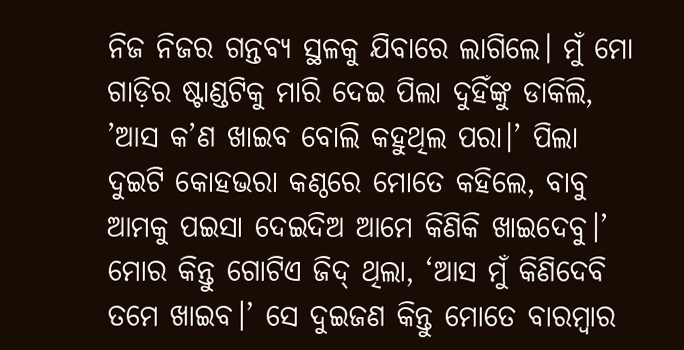ନିଜ ନିଜର ଗନ୍ତବ୍ୟ ସ୍ଥଳକୁ ଯିବାରେ ଲାଗିଲେ। ମୁଁ ମୋ ଗାଡ଼ିର ଷ୍ଟାଣ୍ଡଟିକୁ ମାରି ଦେଇ ପିଲା ଦୁହିଁଙ୍କୁ ଡାକିଲି, ’ଆସ କ’ଣ ଖାଇବ ବୋଲି କହୁଥିଲ ପରା।’ ପିଲା ଦୁଇଟି କୋହଭରା କଣ୍ଠରେ ମୋତେ କହିଲେ, ବାବୁ ଆମକୁ ପଇସା ଦେଇଦିଅ ଆମେ କିଣିକି ଖାଇଦେବୁ।’ ମୋର କିନ୍ତୁ ଗୋଟିଏ ଜିଦ୍ ଥିଲା, ‘ଆସ ମୁଁ କିଣିଦେବି ତମେ ଖାଇବ।’ ସେ ଦୁଇଜଣ କିନ୍ତୁ ମୋତେ ବାରମ୍ବାର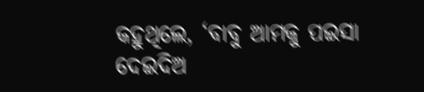କହୁଥିଲେ, ‘ବାବୁ ଆମକୁ ପଇସା ଦେଇଦିଅ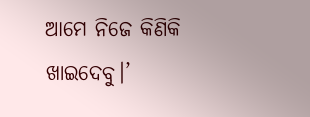ଆମେ ନିଜେ କିଣିକି ଖାଇଦେବୁ।’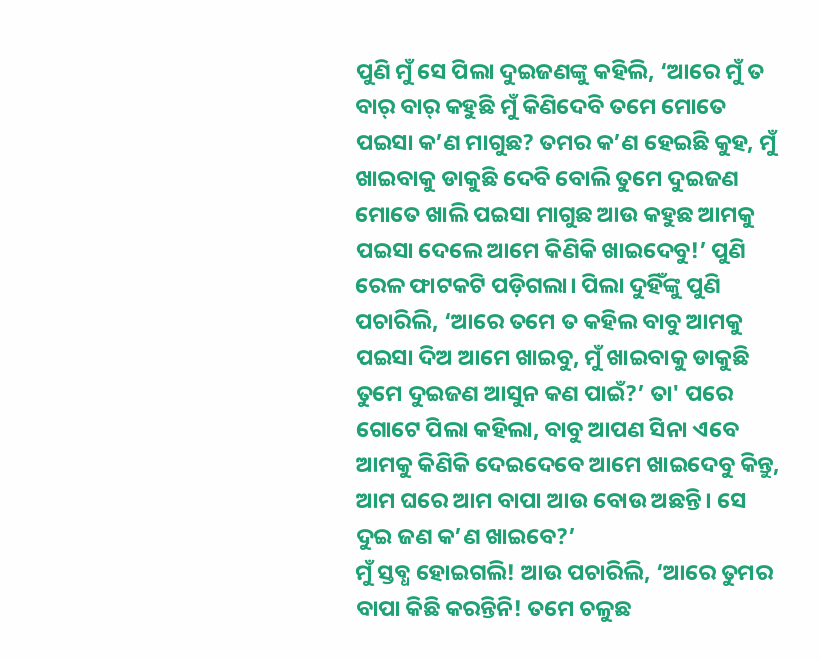ପୁଣି ମୁଁ ସେ ପିଲା ଦୁଇଜଣଙ୍କୁ କହିଲି, ‘ଆରେ ମୁଁ ତ ବାର୍ ବାର୍ କହୁଛି ମୁଁ କିଣିଦେବି ତମେ ମୋତେ ପଇସା କ’ଣ ମାଗୁଛ? ତମର କ’ଣ ହେଇଛି କୁହ, ମୁଁ ଖାଇବାକୁ ଡାକୁଛି ଦେବି ବୋଲି ତୁମେ ଦୁଇଜଣ ମୋତେ ଖାଲି ପଇସା ମାଗୁଛ ଆଉ କହୁଛ ଆମକୁ ପଇସା ଦେଲେ ଆମେ କିଣିକି ଖାଇଦେବୁ!’ ପୁଣି ରେଳ ଫାଟକଟି ପଡ଼ିଗଲା। ପିଲା ଦୁହିଁଙ୍କୁ ପୁଣି ପଚାରିଲି, ‘ଆରେ ତମେ ତ କହିଲ ବାବୁ ଆମକୁ ପଇସା ଦିଅ ଆମେ ଖାଇବୁ, ମୁଁ ଖାଇବାକୁ ଡାକୁଛି ତୁମେ ଦୁଇଜଣ ଆସୁନ କଣ ପାଇଁ?’ ତା' ପରେ ଗୋଟେ ପିଲା କହିଲା, ବାବୁ ଆପଣ ସିନା ଏବେ ଆମକୁ କିଣିକି ଦେଇଦେବେ ଆମେ ଖାଇଦେବୁ କିନ୍ତୁ, ଆମ ଘରେ ଆମ ବାପା ଆଉ ବୋଉ ଅଛନ୍ତି। ସେ ଦୁଇ ଜଣ କ’ଣ ଖାଇବେ?’
ମୁଁ ସ୍ତବ୍ଧ ହୋଇଗଲି! ଆଉ ପଚାରିଲି, ‘ଆରେ ତୁମର ବାପା କିଛି କରନ୍ତିନି! ତମେ ଚଳୁଛ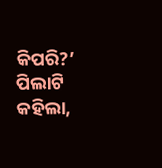କିପରି?’ ପିଲାଟି କହିଲା,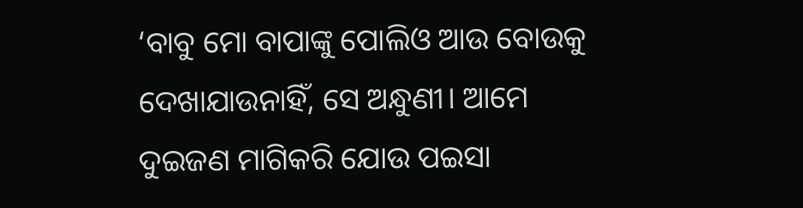‘ବାବୁ ମୋ ବାପାଙ୍କୁ ପୋଲିଓ ଆଉ ବୋଉକୁ ଦେଖାଯାଉନାହିଁ, ସେ ଅନ୍ଧୁଣୀ। ଆମେ ଦୁଇଜଣ ମାଗିକରି ଯୋଉ ପଇସା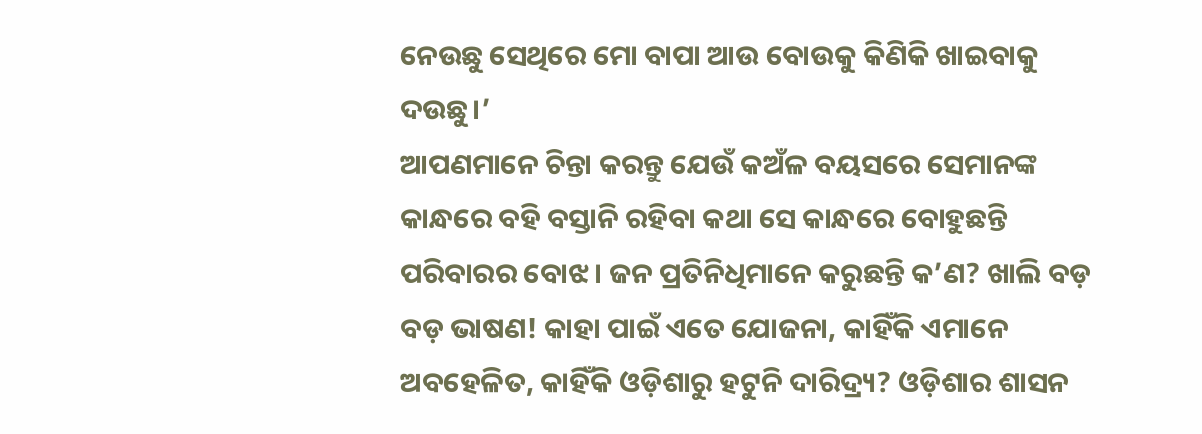ନେଉଛୁ ସେଥିରେ ମୋ ବାପା ଆଉ ବୋଉକୁ କିଣିକି ଖାଇବାକୁ ଦଉଛୁ।’
ଆପଣମାନେ ଚିନ୍ତା କରନ୍ତୁ ଯେଉଁ କଅଁଳ ବୟସରେ ସେମାନଙ୍କ କାନ୍ଧରେ ବହି ବସ୍ତାନି ରହିବା କଥା ସେ କାନ୍ଧରେ ବୋହୁଛନ୍ତି ପରିବାରର ବୋଝ। ଜନ ପ୍ରତିନିଧିମାନେ କରୁଛନ୍ତି କ’ଣ? ଖାଲି ବଡ଼ ବଡ଼ ଭାଷଣ! କାହା ପାଇଁ ଏତେ ଯୋଜନା, କାହିଁକି ଏମାନେ ଅବହେଳିତ, କାହିଁକି ଓଡ଼ିଶାରୁ ହଟୁନି ଦାରିଦ୍ର୍ୟ? ଓଡ଼ିଶାର ଶାସନ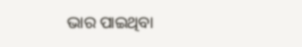ଭାର ପାଇଥିବା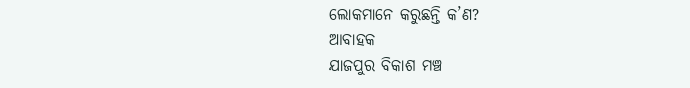ଲୋକମାନେ କରୁଛନ୍ତି କ’ଣ?
ଆବାହକ
ଯାଜପୁର ବିକାଶ ମଞ୍ଚ